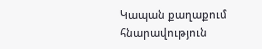Կապան քաղաքում հնարավություն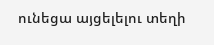ունեցա այցելելու տեղի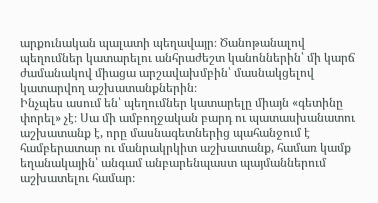արքունական պալատի պեղավայր։ Ծանոթանալով պեղումներ կատարելու անհրաժեշտ կանոններին՝ մի կարճ ժամանակով միացա արշավախմբին՝ մասնակցելով կատարվող աշխատանքներին։
Ինչպես ասում են՝ պեղումներ կատարելը միայն «գետինը փորել» չէ։ Սա մի ամբողջական բարդ ու պատասխանատու աշխատանք է, որը մասնագետներից պահանջում է համբերատար ու մանրակրկիտ աշխատանք, համառ կամք եղանակային՝ անգամ անբարենպաստ պայմաններում աշխատելու համար։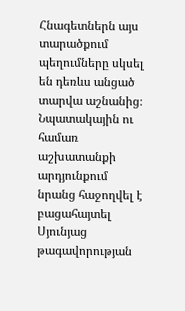Հնագետներն այս տարածքում պեղումները սկսել են դեռևս անցած տարվա աշնանից։ Նպատակային ու համառ աշխատանքի արդյունքում նրանց հաջողվել է բացահայտել Սյունյաց թագավորության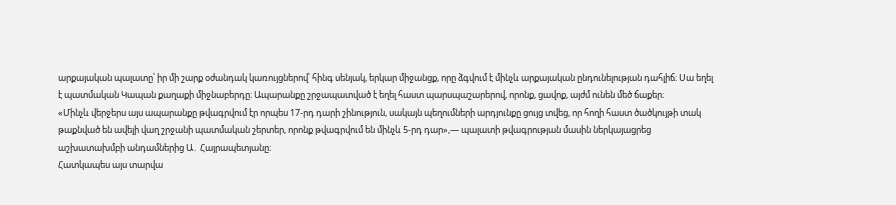արքայական պալատը՝ իր մի շարք օժանդակ կառույցներով՝ հինգ սենյակ, երկար միջանցք, որը ձգվում է մինչև արքայական ընդունելության դահլիճ։ Սա եղել է պատմական Կապան քաղաքի միջնաբերդը։ Ապարանքը շրջապատված է եղել հաստ պարսպաշարերով, որոնք, ցավոք, այժմ ունեն մեծ ճաքեր։
«Մինչև վերջերս այս ապարանքը թվագրվում էր որպես 17-րդ դարի շինություն, սակայն պեղումների արդյունքը ցույց տվեց, որ հողի հաստ ծածկույթի տակ թաքնված են ավելի վաղ շրջանի պատմական շերտեր, որոնք թվագրվում են մինչև 5-րդ դար»,— պալատի թվագրության մասին ներկայացրեց աշխատախմբի անդամներից Ա․ Հայրապետյանը։
Հատկապես այս տարվա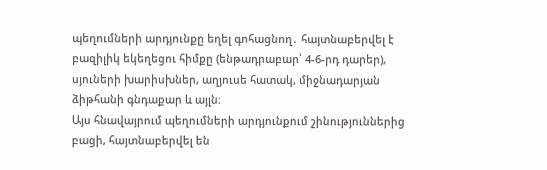պեղումների արդյունքը եղել գոհացնող․ հայտնաբերվել է բազիլիկ եկեղեցու հիմքը (ենթադրաբար՝ 4-6-րդ դարեր), սյուների խարիսխներ, աղյուսե հատակ, միջնադարյան ձիթհանի գնդաքար և այլն։
Այս հնավայրում պեղումների արդյունքում շինություններից բացի, հայտնաբերվել են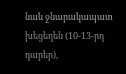նաև ջնարակապատ խեցեղեն (10-13-րդ դարեր),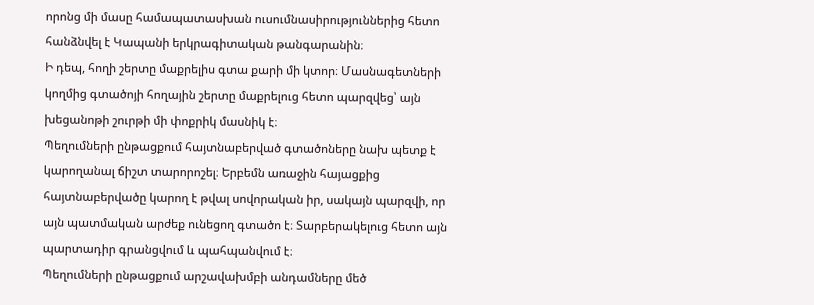որոնց մի մասը համապատասխան ուսումնասիրություններից հետո հանձնվել է Կապանի երկրագիտական թանգարանին։
Ի դեպ, հողի շերտը մաքրելիս գտա քարի մի կտոր։ Մասնագետների կողմից գտածոյի հողային շերտը մաքրելուց հետո պարզվեց՝ այն խեցանոթի շուրթի մի փոքրիկ մասնիկ է։
Պեղումների ընթացքում հայտնաբերված գտածոները նախ պետք է կարողանալ ճիշտ տարորոշել։ Երբեմն առաջին հայացքից հայտնաբերվածը կարող է թվալ սովորական իր, սակայն պարզվի, որ այն պատմական արժեք ունեցող գտածո է։ Տարբերակելուց հետո այն պարտադիր գրանցվում և պահպանվում է։
Պեղումների ընթացքում արշավախմբի անդամները մեծ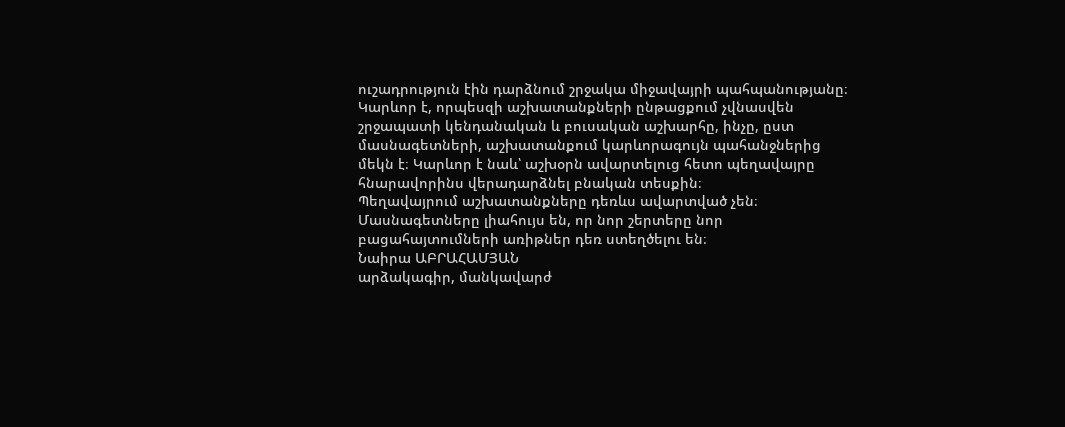ուշադրություն էին դարձնում շրջակա միջավայրի պահպանությանը։ Կարևոր է, որպեսզի աշխատանքների ընթացքում չվնասվեն շրջապատի կենդանական և բուսական աշխարհը, ինչը, ըստ մասնագետների, աշխատանքում կարևորագույն պահանջներից մեկն է։ Կարևոր է նաև՝ աշխօրն ավարտելուց հետո պեղավայրը հնարավորինս վերադարձնել բնական տեսքին։
Պեղավայրում աշխատանքները դեռևս ավարտված չեն։ Մասնագետները լիահույս են, որ նոր շերտերը նոր բացահայտումների առիթներ դեռ ստեղծելու են։
Նաիրա ԱԲՐԱՀԱՄՅԱՆ
արձակագիր, մանկավարժ